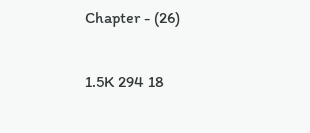Chapter - (26)

1.5K 294 18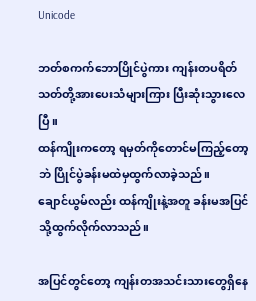Unicode

ဘတ်စကက်ဘောပြိုင်ပွဲကား ကျန်းတပရိတ်သတ်တို့အားပေးသံများကြား ပြီးဆုံးသွားလေပြီ။
ထန်ကျိုးကတော့ ရမှတ်ကိုတောင်မကြည့်တော့ဘဲ ပြိုင်ပွဲခန်းမထဲမှထွက်လာခဲ့သည်။
ချောင်ယွမ်လည်း ထန်ကျိုးနဲ့အတူ ခန်းမအပြင်သို့ထွက်လိုက်လာသည်။

အပြင်တွင်တော့ ကျန်းတအသင်းသားတွေရှိနေ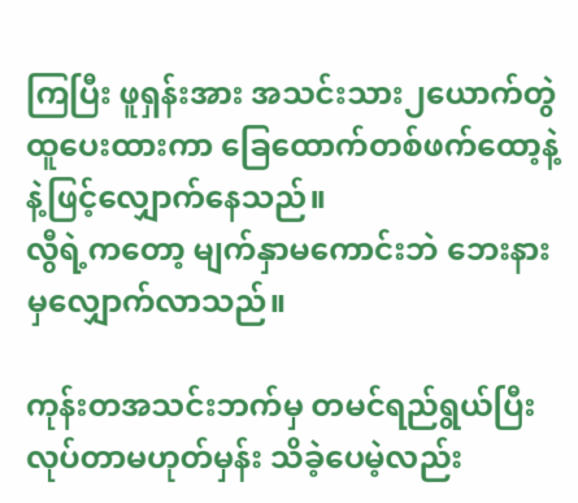ကြပြီး ဖူရှန်းအား အသင်းသား၂ယောက်တွဲထူပေးထားကာ ခြေထောက်တစ်ဖက်ထော့နဲ့နဲ့ဖြင့်လျှောက်နေသည်။
လွီရဲ့ကတော့ မျက်နှာမကောင်းဘဲ ဘေးနားမှလျှောက်လာသည်။

ကုန်းတအသင်းဘက်မှ တမင်ရည်ရွယ်ပြီးလုပ်တာမဟုတ်မှန်း သိခဲ့ပေမဲ့လည်း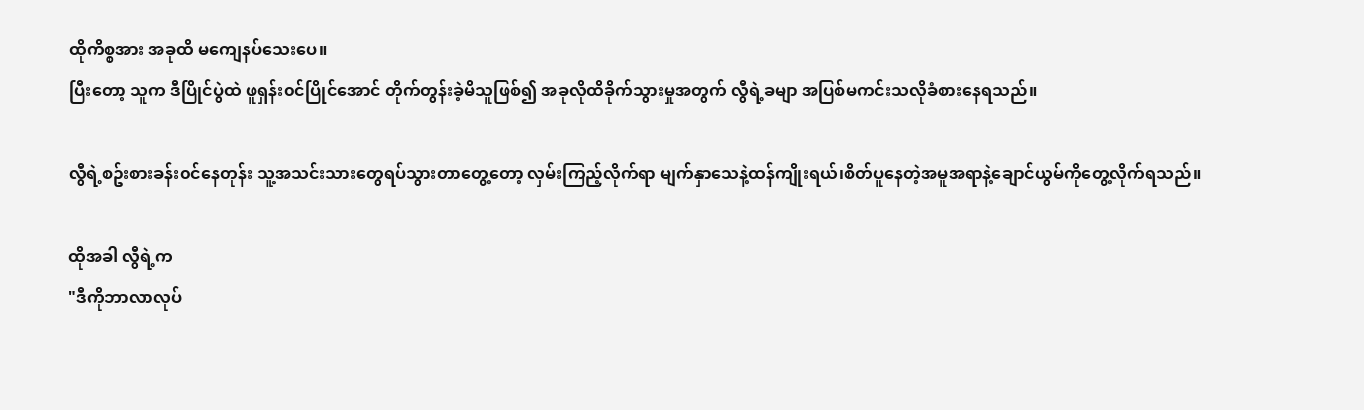ထိုကိစ္စအား အခုထိ မကျေနပ်သေးပေ။
ပြီးတော့ သူက ဒီပြိုင်ပွဲထဲ ဖူရှန်း၀င်ပြိုင်အောင် တိုက်တွန်းခဲ့မိသူဖြစ်၍ အခုလိုထိခိုက်သွားမှုအတွက် လွီရဲ့ခမျာ အပြစ်မကင်းသလိုခံစားနေရသည်။

လွီရဲ့စဥ်းစားခန်း၀င်နေတုန်း သူ့အသင်းသားတွေရပ်သွားတာတွေ့တော့ လှမ်းကြည့်လိုက်ရာ မျက်နှာသေနဲ့ထန်ကျိုးရယ်၊စိတ်ပူနေတဲ့အမူအရာနဲ့ချောင်ယွမ်ကိုတွေ့လိုက်ရသည်။

ထိုအခါ လွီရဲ့က
"ဒီကိုဘာလာလုပ်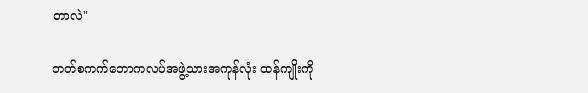တာလဲ"

ဘတ်စကက်ဘောကလပ်အဖွဲ့သားအကုန်လုံး ထန်ကျိုးကို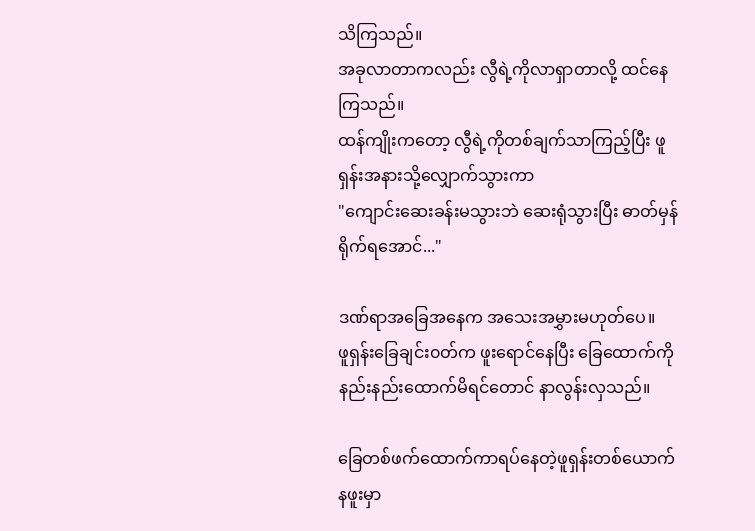သိကြသည်။
အခုလာတာကလည်း လွီရဲ့ကိုလာရှာတာလို့ ထင်နေကြသည်။
ထန်ကျိုးကတော့ လွီရဲ့ကိုတစ်ချက်သာကြည့်ပြီး ဖူရှန်းအနားသို့လျှောက်သွားကာ
"ကျောင်းဆေးခန်းမသွားဘဲ ဆေးရုံသွားပြီး ဓာတ်မှန်ရိုက်ရအောင်..."

ဒဏ်ရာအခြေအနေက အသေးအမွှားမဟုတ်ပေ။
ဖူရှန်းခြေချင်း၀တ်က ဖူးရောင်နေပြီး ခြေထောက်ကို နည်းနည်းထောက်မိရင်တောင် နာလွန်းလှသည်။

ခြေတစ်ဖက်ထောက်ကာရပ်နေတဲ့ဖူရှန်းတစ်ယောက် နဖူးမှာ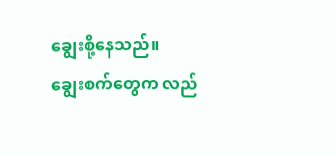ချွေးစို့နေသည်။
ချွေးစက်တွေက လည်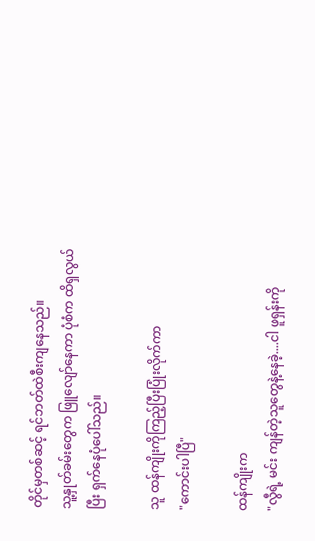တိုင်မှတစ်ဆင့် ရင်ဘတ်ထဲစီးကျနေသည်။
သူ့နှုတ်ခမ်းတွေက ဖြူလျော်နေကာ ပုံစံက ထိရှလွယ်ပြီး ရှက်နေပုံပေါ်သည်။

သူ ထန်ကျိုးကိုကြည့်ပြီးပြုံးလိုက်ကာ
"ကောင်းပါပြီ"

ထန်ကျိုးက
"လွီရဲ့ မင်း ကျန်တဲ့သူတွေနဲ့နေခဲ့....ငါ ဖူရှန်းကို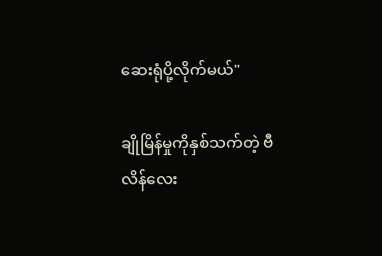ဆေးရုံပို့လိုက်မယ်"

ချိုမြိန်မှုကိုနှစ်သက်တဲ့ ဗီလိန်လေး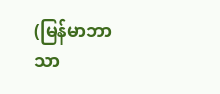(မြန်မာဘာသာ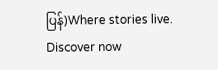ပြန်)Where stories live. Discover now